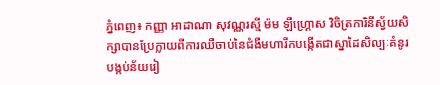ភ្នំពេញ៖ កញ្ញា អាដាណា សុវណ្ណរស្មី ម៉ម ឡឺហ្គ្រោស វិចិត្រការិនីស្វ័យសិក្សាបានប្រែក្លាយពីការឈឺចាប់នៃជំងឺមហារីកបង្កើតជាស្នាដៃសិល្បៈគំនូរបង្កប់ន័យរៀ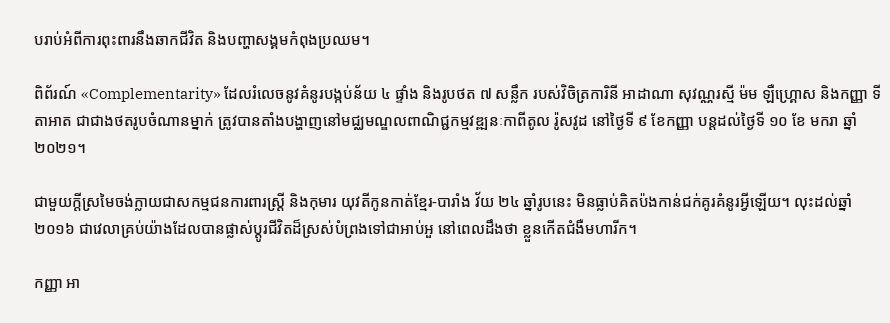បរាប់អំពីការពុះពារនឹងឆាកជីវិត និងបញ្ហាសង្គមកំពុងប្រឈម។

ពិព័រណ៍ «Complementarity» ដែលរំលេចនូវគំនូរបង្កប់ន័យ ៤ ផ្ទាំង និងរូបថត ៧ សន្លឹក របស់វិចិត្រការិនី អាដាណា សុវណ្ណរស្មី ម៉ម ឡឺហ្គ្រោស និងកញ្ញា ទី តាអាត ជាជាងថតរូបចំណានម្នាក់ ត្រូវបានតាំងបង្ហាញនៅមជ្ឈមណ្ឌលពាណិជ្ជកម្មវឌ្ឍនៈកាពីតូល រ៉ូសវូដ នៅថ្ងៃទី ៩ ខែកញ្ញា បន្ដដល់ថ្ងៃទី ១០ ខែ មករា ឆ្នាំ ២០២១។

ជាមួយក្ដីស្រមៃចង់ក្លាយជាសកម្មជនការពារស្ដ្រី និងកុមារ យុវតីកូនកាត់ខ្មែរ-បារាំង វ័យ ២៤ ឆ្នាំរូបនេះ មិនធ្លាប់គិតប៉ងកាន់ជក់គូរគំនូរអ្វីឡើយ។ លុះដល់ឆ្នាំ ២០១៦ ជាវេលាគ្រប់យ៉ាងដែលបានផ្លាស់ប្ដូរជីវិតដ៏ស្រស់បំព្រងទៅជាអាប់អួ នៅពេលដឹងថា ខ្លួនកើតជំងឺមហារីក។

កញ្ញា អា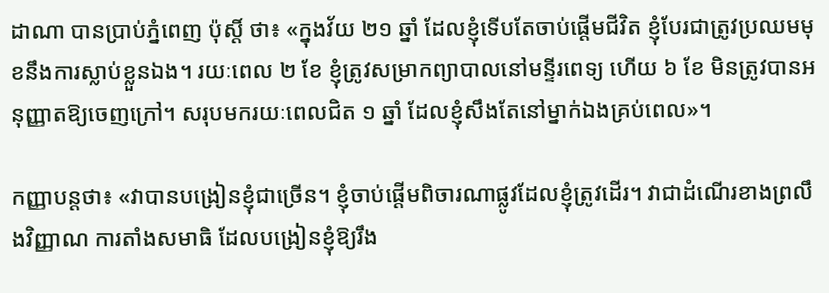ដាណា បានប្រាប់ភ្នំពេញ ប៉ុស្ដិ៍ ថា៖ «ក្នុងវ័យ ២១ ឆ្នាំ ដែលខ្ញុំទើបតែចាប់ផ្ដើមជីវិត ខ្ញុំបែរជាត្រូវប្រឈមមុខនឹងការស្លាប់ខ្លួនឯង។ រយៈពេល ២ ខែ ខ្ញុំត្រូវសម្រាកព្យាបាលនៅមន្ទីរពេទ្យ ហើយ ៦ ខែ មិនត្រូវបានអនុញ្ញាតឱ្យចេញក្រៅ។ សរុបមករយៈពេលជិត ១ ឆ្នាំ ដែលខ្ញុំសឹងតែនៅម្នាក់ឯងគ្រប់ពេល»។

កញ្ញាបន្ដថា៖ «វាបានបង្រៀនខ្ញុំជាច្រើន។ ខ្ញុំចាប់ផ្ដើមពិចារណាផ្លូវដែលខ្ញុំត្រូវដើរ។ វាជាដំណើរខាងព្រលឹងវិញ្ញាណ ការតាំងសមាធិ ដែលបង្រៀនខ្ញុំឱ្យរឹង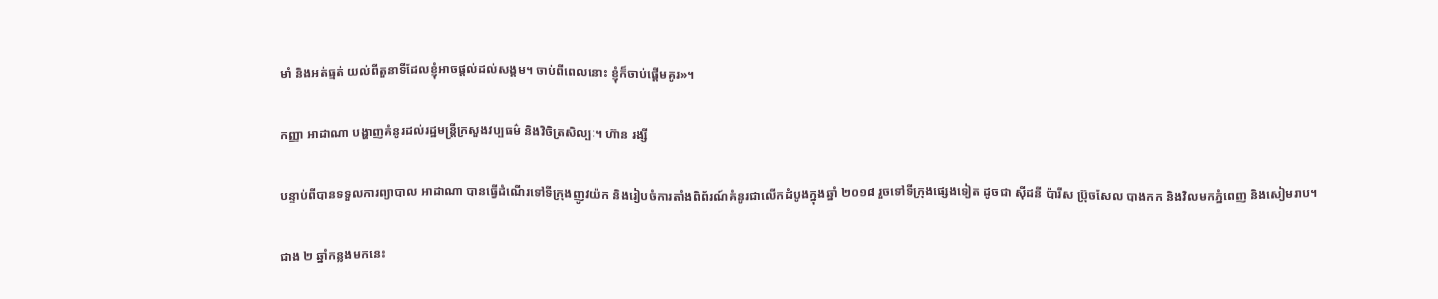មាំ និងអត់ធ្មត់ យល់ពីតួនាទីដែលខ្ញុំអាចផ្ដល់ដល់សង្គម។ ចាប់ពីពេលនោះ ខ្ញុំក៏ចាប់ផ្ដើមគូរ»។

កញ្ញា អាដាណា បង្ហាញគំនូរដល់រដ្ឋមន្ដ្រីក្រសួងវប្បធម៌ និងវិចិត្រសិល្បៈ។ ហ៊ាន រង្សី

បន្ទាប់ពីបានទទួលការព្យាបាល អាដាណា បានធ្វើដំណើរទៅទីក្រុងញូវយ៉ក និងរៀបចំការតាំងពិព័រណ៍គំនូរជាលើកដំបូងក្នុងឆ្នាំ ២០១៨ រួចទៅទីក្រុងផ្សេងទៀត ដូចជា ស៊ីដនី ប៉ារីស ប្រ៊ុចសែល បាងកក និងវិលមកភ្នំពេញ និងសៀមរាប។

ជាង ២ ឆ្នាំកន្លងមកនេះ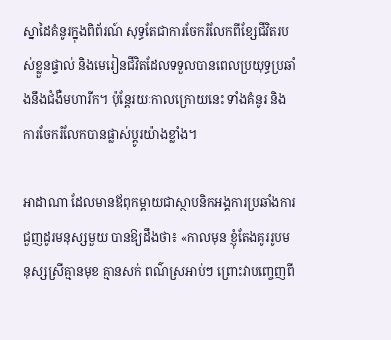ស្នាដៃគំនូរក្នុងពិព័រណ៍ សុទ្ធតែជាការចែករំលែកពីខ្សែជីវិតរបស់ខ្លួនផ្ទាល់ និងមេរៀនជីវិតដែលទទួលបានពេលប្រយុទ្ធប្រឆាំងនឹងជំងឺមហារីក។ ប៉ុន្ដែរយៈកាលក្រោយនេះ ទាំងគំនូរ និងការចែករំលែកបានផ្លាស់ប្ដូរយ៉ាងខ្លាំង។

អាដាណា ដែលមានឪពុកម្ដាយជាស្ថាបនិកអង្គការប្រឆាំងការជួញដូរមនុស្សមួយ បានឱ្យដឹងថា៖ «កាលមុន ខ្ញុំតែងគូររូបមនុស្សស្រីគ្មានមុខ គ្មានសក់ ពណ៌ស្រអាប់ៗ ព្រោះវាបញ្ចេញពី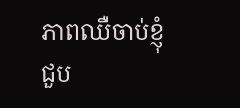ភាពឈឺចាប់ខ្ញុំជួប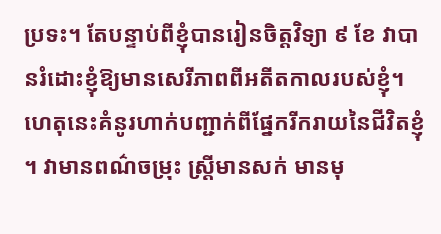ប្រទះ។ តែបន្ទាប់ពីខ្ញុំបានរៀនចិត្តវិទ្យា ៩ ខែ វាបានរំដោះខ្ញុំឱ្យមានសេរីភាពពីអតីតកាលរបស់ខ្ញុំ។ ហេតុនេះគំនូរហាក់បញ្ជាក់ពីផ្នែករីករាយនៃជីវិតខ្ញុំ។ វាមានពណ៌ចម្រុះ ស្រ្តីមានសក់ មានមុ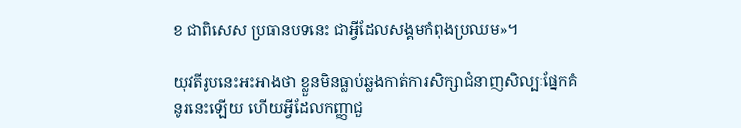ខ ជាពិសេស ប្រធានបទនេះ ជាអ្វីដែលសង្គមកំពុងប្រឈម»។

យុវតីរូបនេះអះអាងថា ខ្លួនមិនធ្លាប់ឆ្លងកាត់ការសិក្សាជំនាញសិល្បៈផ្នែកគំនូរនេះឡើយ ហើយអ្វីដែលកញ្ញាជួ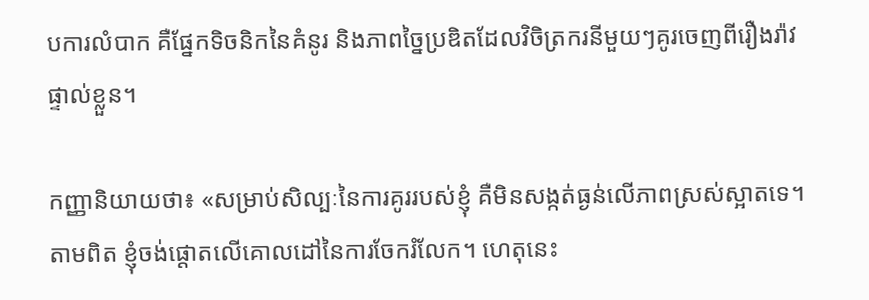បការលំបាក គឺផ្នែកទិចនិកនៃគំនូរ និងភាពច្នៃប្រឌិតដែលវិចិត្រករនីមួយៗគូរចេញពីរឿងរ៉ាវផ្ទាល់ខ្លួន។

កញ្ញានិយាយថា៖ «សម្រាប់សិល្បៈនៃការគូររបស់ខ្ញុំ គឺមិនសង្កត់ធ្ងន់លើភាពស្រស់ស្អាតទេ។ តាមពិត ខ្ញុំចង់ផ្ដោតលើគោលដៅនៃការចែករំលែក។ ហេតុនេះ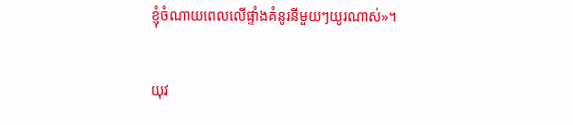ខ្ញុំចំណាយពេលលើផ្ទាំងគំនូរនីមួយៗយូរណាស់»។

យុវ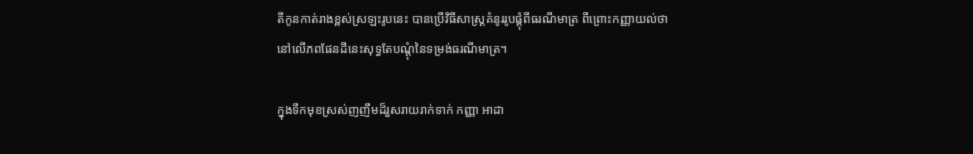តីកូនកាត់រាងខ្ពស់ស្រឡះរូបនេះ បានប្រើវិធីសាស្ដ្រគំនូររូបផ្គុំពីធរណីមាត្រ ពីព្រោះកញ្ញាយល់ថា នៅលើភពផែនដីនេះសុទ្ធតែបណ្ដុំនៃទម្រង់ធរណីមាត្រ។

ក្នុងទឹកមុខស្រស់ញញឹមដ៏រួសរាយរាក់ទាក់ កញ្ញា អាដា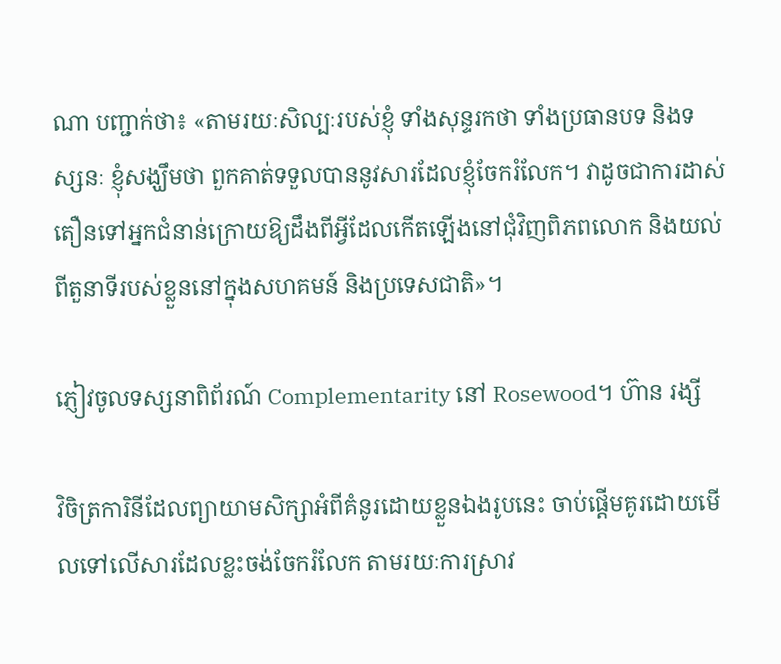ណា បញ្ជាក់ថា៖ «តាមរយៈសិល្បៈរបស់ខ្ញុំ ទាំងសុន្ទរកថា ទាំងប្រធានបទ និងទស្សនៈ ខ្ញុំសង្ឃឹមថា ពួកគាត់ទទួលបាននូវសារដែលខ្ញុំចែករំលែក។ វាដូចជាការដាស់តឿនទៅអ្នកជំនាន់ក្រោយឱ្យដឹងពីអ្វីដែលកើតឡើងនៅជុំវិញពិភពលោក និងយល់ពីតួនាទីរបស់ខ្លួននៅក្នុងសហគមន៍ និងប្រទេសជាតិ»។

ភ្ញៀវចូលទស្សនាពិព័រណ៍ Complementarity នៅ Rosewood។ ហ៊ាន រង្សី

វិចិត្រការិនីដែលព្យាយាមសិក្សាអំពីគំនូរដោយខ្លួនឯងរូបនេះ ចាប់ផ្ដើមគូរដោយមើលទៅលើសារដែលខ្លះចង់ចែករំលែក តាមរយៈការស្រាវ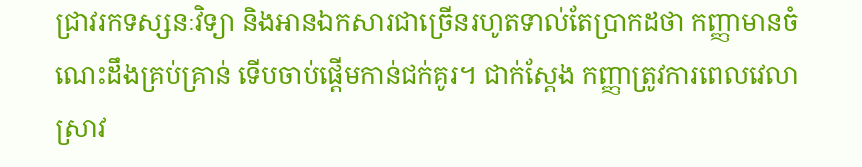ជ្រាវរកទស្សនៈវិទ្យា និងអានឯកសារជាច្រើនរហូតទាល់តែប្រាកដថា កញ្ញាមានចំណេះដឹងគ្រប់គ្រាន់ ទើបចាប់ផ្ដើមកាន់ជក់គូរ។ ជាក់ស្ដែង កញ្ញាត្រូវការពេលវេលាស្រាវ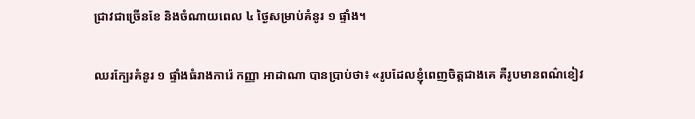ជ្រាវជាច្រើនខែ និងចំណាយពេល ៤ ថ្ងៃសម្រាប់គំនូរ ១ ផ្ទាំង។

ឈរក្បែរគំនូរ ១ ផ្ទាំងធំរាងការ៉េ កញ្ញា អាដាណា បានប្រាប់ថា៖ «រូបដែលខ្ញុំពេញចិត្តជាងគេ គឺរូបមានពណ៌ខៀវ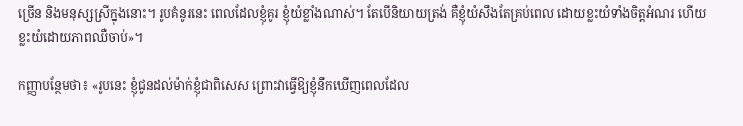ច្រើន និងមនុស្សស្រីក្នុងនោះ។ រូបគំនូរនេះ ពេលដែលខ្ញុំគូរ ខ្ញុំយំខ្លាំងណាស់។ តែបើនិយាយត្រង់ គឺខ្ញុំយំសឹងតែគ្រប់ពេល ដោយខ្លះយំទាំងចិត្ដអំណរ ហើយខ្លះយំដោយភាពឈឺចាប់»។

កញ្ញាបន្ថែមថា៖ «រូបនេះ ខ្ញុំជូនដល់ម៉ាក់ខ្ញុំជាពិសេស ព្រោះវាធ្វើឱ្យខ្ញុំនឹកឃើញពេលដែល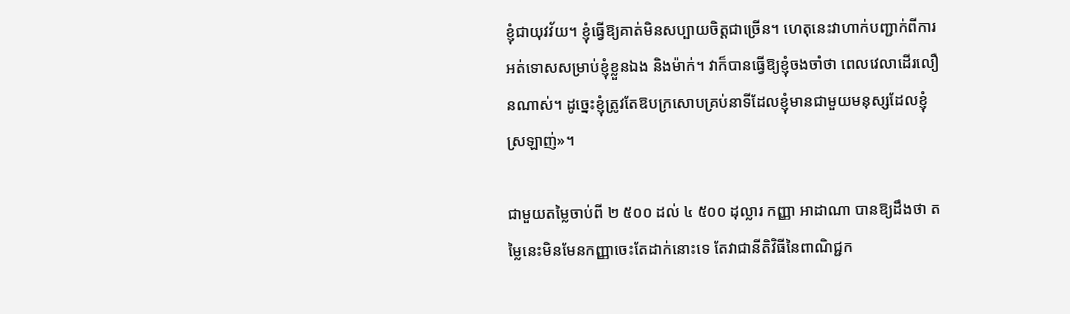ខ្ញុំជាយុវវ័យ។ ខ្ញុំធ្វើឱ្យគាត់មិនសប្បាយចិត្តជាច្រើន។ ហេតុនេះវាហាក់បញ្ជាក់ពីការអត់ទោសសម្រាប់ខ្ញុំខ្លួនឯង និងម៉ាក់។ វាក៏បានធ្វើឱ្យខ្ញុំចងចាំថា ពេលវេលាដើរលឿនណាស់។ ដូច្នេះខ្ញុំត្រូវតែឱបក្រសោបគ្រប់នាទីដែលខ្ញុំមានជាមួយមនុស្សដែលខ្ញុំស្រឡាញ់»។

ជាមួយតម្លៃចាប់ពី ២ ៥០០ ដល់ ៤ ៥០០ ដុល្លារ កញ្ញា អាដាណា បានឱ្យដឹងថា តម្លៃនេះមិនមែនកញ្ញាចេះតែដាក់នោះទេ តែវាជានីតិវិធីនៃពាណិជ្ជក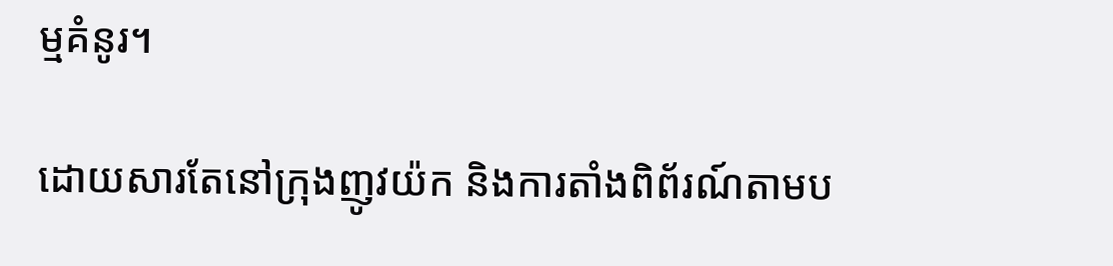ម្មគំនូរ។

ដោយសារតែនៅក្រុងញូវយ៉ក និងការតាំងពិព័រណ៍តាមប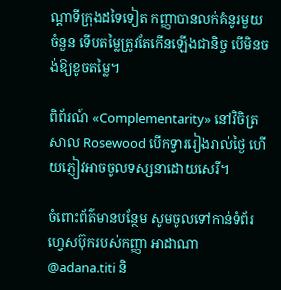ណ្ដាទីក្រុងដទៃទៀត កញ្ញាបានលក់គំនូរមួយចំនួន ទើបតម្លៃត្រូវតែកើនឡើងជានិច្ច បើមិនចង់ឱ្យខូចតម្លៃ។

ពិព័រណ៍ «Complementarity» នៅវិចិត្រសាល Rosewood បើកទ្វាររៀងរាល់ថ្ងៃ ហើយភ្ញៀវអាចចូលទស្សនាដោយសេរី។

ចំពោះព័ត៌មានបន្ថែម សូមចូលទៅកាន់ទំព័រហ្វេសប៊ុករបស់កញ្ញា អាដាណា @adana.titi និ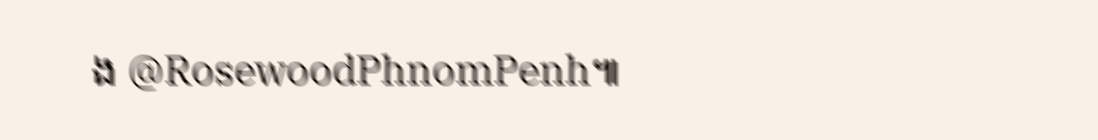ង @RosewoodPhnomPenh៕